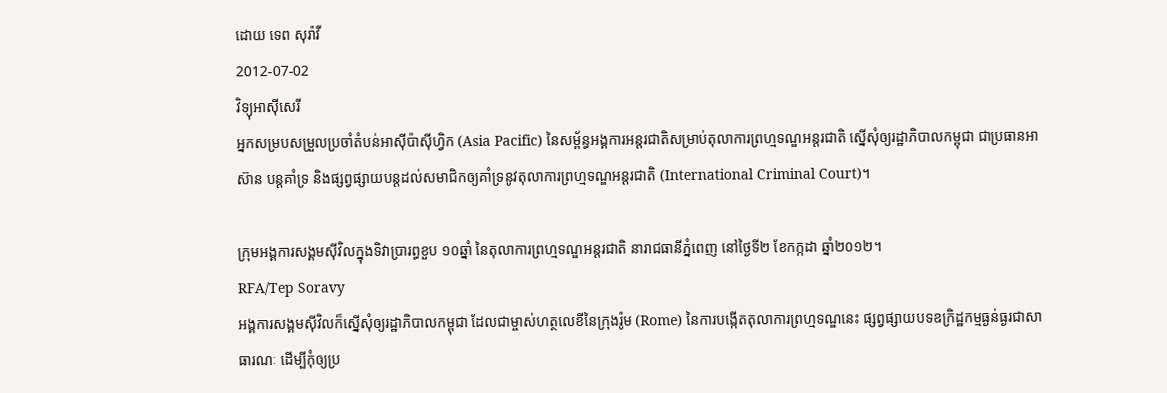ដោយ ទេព សុរ៉ាវី
2012-07-02
វិទ្យុអាស៊ីសេរី
អ្នកសម្របសម្រួលប្រចាំតំបន់អាស៊ីប៉ាស៊ីហ្វិក (Asia Pacific) នៃសម្ព័ន្ធអង្គការអន្តរជាតិសម្រាប់តុលាការព្រហ្មទណ្ឌអន្តរជាតិ ស្នើសុំឲ្យរដ្ឋាភិបាលកម្ពុជា ជាប្រធានអាស៊ាន បន្តគាំទ្រ និងផ្សព្វផ្សាយបន្តដល់សមាជិកឲ្យគាំទ្រនូវតុលាការព្រហ្មទណ្ឌអន្តរជាតិ (International Criminal Court)។

ក្រុមអង្គការសង្គមស៊ីវិលក្នុងទិវាប្រារព្ធខួប ១០ឆ្នាំ នៃតុលាការព្រហ្មទណ្ឌអន្តរជាតិ នារាជធានីភ្នំពេញ នៅថ្ងៃទី២ ខែកក្កដា ឆ្នាំ២០១២។
RFA/Tep Soravy
អង្គការសង្គមស៊ីវិលក៏ស្នើសុំឲ្យរដ្ឋាភិបាលកម្ពុជា ដែលជាម្ចាស់ហត្ថលេខីនៃក្រុងរ៉ូម (Rome) នៃការបង្កើតតុលាការព្រហ្មទណ្ឌនេះ ផ្សព្វផ្សាយបទឧក្រិដ្ឋកម្មធ្ងន់ធ្ងរជាសាធារណៈ ដើម្បីកុំឲ្យប្រ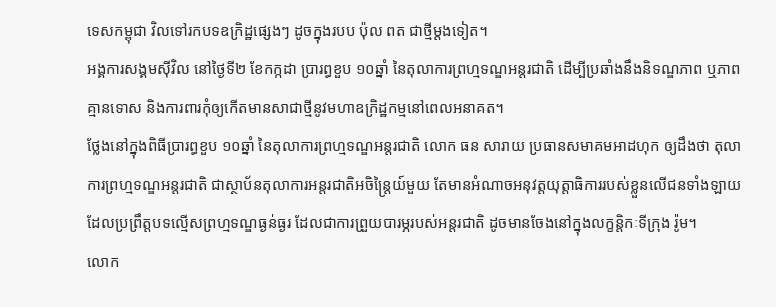ទេសកម្ពុជា វិលទៅរកបទឧក្រិដ្ឋផ្សេងៗ ដូចក្នុងរបប ប៉ុល ពត ជាថ្មីម្ដងទៀត។
អង្គការសង្គមស៊ីវិល នៅថ្ងៃទី២ ខែកក្កដា ប្រារព្ធខួប ១០ឆ្នាំ នៃតុលាការព្រហ្មទណ្ឌអន្តរជាតិ ដើម្បីប្រឆាំងនឹងនិទណ្ឌភាព ឬភាពគ្មានទោស និងការពារកុំឲ្យកើតមានសាជាថ្មីនូវមហាឧក្រិដ្ឋកម្មនៅពេលអនាគត។
ថ្លែងនៅក្នុងពិធីប្រារព្ធខួប ១០ឆ្នាំ នៃតុលាការព្រហ្មទណ្ឌអន្តរជាតិ លោក ធន សារាយ ប្រធានសមាគមអាដហុក ឲ្យដឹងថា តុលាការព្រហ្មទណ្ឌអន្តរជាតិ ជាស្ថាប័នតុលាការអន្តរជាតិអចិន្ត្រៃយ៍មួយ តែមានអំណាចអនុវត្តយុត្តាធិការរបស់ខ្លួនលើជនទាំងឡាយដែលប្រព្រឹត្តបទល្មើសព្រហ្មទណ្ឌធ្ងន់ធ្ងរ ដែលជាការព្រួយបារម្ភរបស់អន្តរជាតិ ដូចមានចែងនៅក្នុងលក្ខន្តិកៈទីក្រុង រ៉ូម។
លោក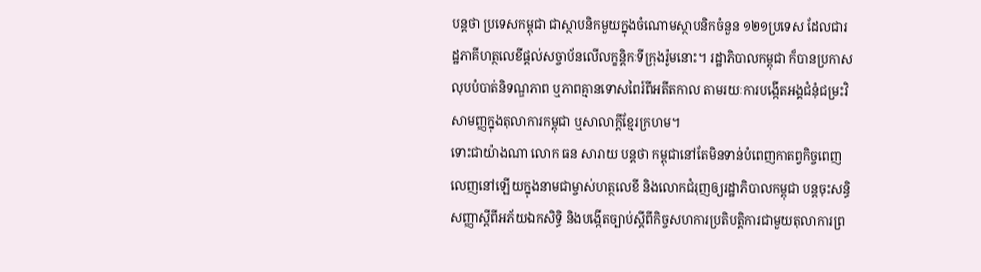បន្តថា ប្រទេសកម្ពុជា ជាស្ថាបនិកមួយក្នុងចំណោមស្ថាបនិកចំនួន ១២១ប្រទេស ដែលជារដ្ឋភាគីហត្ថលេខីផ្ដល់សច្ចាប័នលើលក្ខន្តិកៈទីក្រុងរ៉ូមនោះ។ រដ្ឋាភិបាលកម្ពុជា ក៏បានប្រកាសលុបបំបាត់និទណ្ឌភាព ឬភាពគ្មានទោសពៃរ៍ពីអតីតកាល តាមរយៈការបង្កើតអង្គជំនុំជម្រះវិសាមញ្ញក្នុងតុលាការកម្ពុជា ឬសាលាក្ដីខ្មែរក្រហម។
ទោះជាយ៉ាងណា លោក ធន សារាយ បន្តថា កម្ពុជានៅតែមិនទាន់បំពេញកាតព្វកិច្ចពេញលេញនៅឡើយក្នុងនាមជាម្ចាស់ហត្ថលេខី និងលោកជំរុញឲ្យរដ្ឋាភិបាលកម្ពុជា បន្តចុះសន្ធិសញ្ញាស្ដីពីអភ័យឯកសិទ្ធិ និងបង្កើតច្បាប់ស្ដីពីកិច្ចសហការប្រតិបត្តិការជាមួយតុលាការព្រ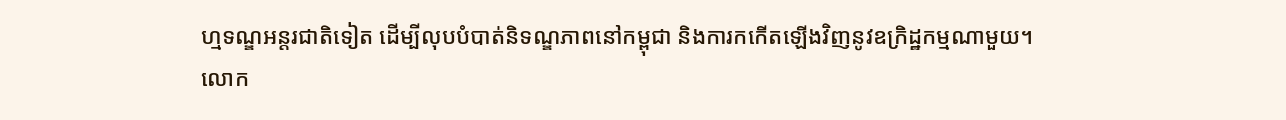ហ្មទណ្ឌអន្តរជាតិទៀត ដើម្បីលុបបំបាត់និទណ្ឌភាពនៅកម្ពុជា និងការកកើតឡើងវិញនូវឧក្រិដ្ឋកម្មណាមួយ។
លោក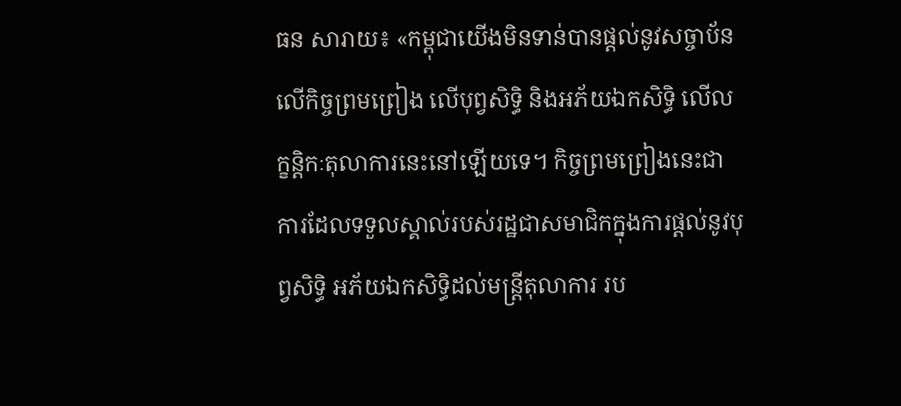ធន សារាយ៖ «កម្ពុជាយើងមិនទាន់បានផ្ដល់នូវសច្ចាប័នលើកិច្ចព្រមព្រៀង លើបុព្វសិទ្ធិ និងអភ័យឯកសិទ្ធិ លើលក្ខន្តិកៈតុលាការនេះនៅឡើយទេ។ កិច្ចព្រមព្រៀងនេះជាការដែលទទួលស្គាល់របស់រដ្ឋជាសមាជិកក្នុងការផ្ដល់នូវបុព្វសិទ្ធិ អភ័យឯកសិទ្ធិដល់មន្ត្រីតុលាការ រប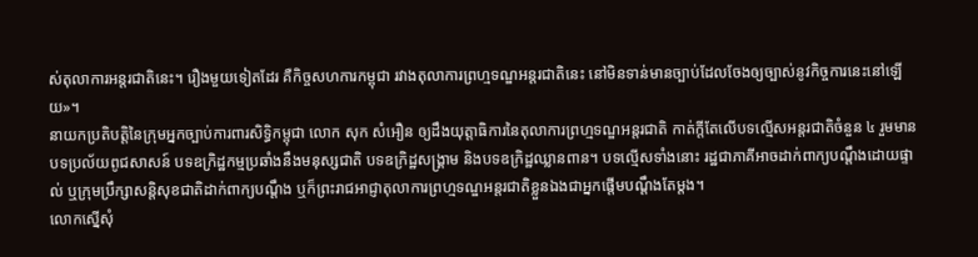ស់តុលាការអន្តរជាតិនេះ។ រឿងមួយទៀតដែរ គឺកិច្ចសហការកម្ពុជា រវាងតុលាការព្រហ្មទណ្ឌអន្តរជាតិនេះ នៅមិនទាន់មានច្បាប់ដែលចែងឲ្យច្បាស់នូវកិច្ចការនេះនៅឡើយ»។
នាយកប្រតិបត្តិនៃក្រុមអ្នកច្បាប់ការពារសិទ្ធិកម្ពុជា លោក សុក សំអឿន ឲ្យដឹងយុត្តាធិការនៃតុលាការព្រហ្មទណ្ឌអន្តរជាតិ កាត់ក្ដីតែលើបទល្មើសអន្តរជាតិចំនួន ៤ រួមមានបទប្រល័យពូជសាសន៍ បទឧក្រិដ្ឋកម្មប្រឆាំងនឹងមនុស្សជាតិ បទឧក្រិដ្ឋសង្គ្រាម និងបទឧក្រិដ្ឋឈ្លានពាន។ បទល្មើសទាំងនោះ រដ្ឋជាភាគីអាចដាក់ពាក្យបណ្ដឹងដោយផ្ទាល់ ឬក្រុមប្រឹក្សាសន្តិសុខជាតិដាក់ពាក្យបណ្ដឹង ឬក៏ព្រះរាជអាជ្ញាតុលាការព្រហ្មទណ្ឌអន្តរជាតិខ្លួនឯងជាអ្នកផ្ដើមបណ្ដឹងតែម្ដង។
លោកស្នើសុំ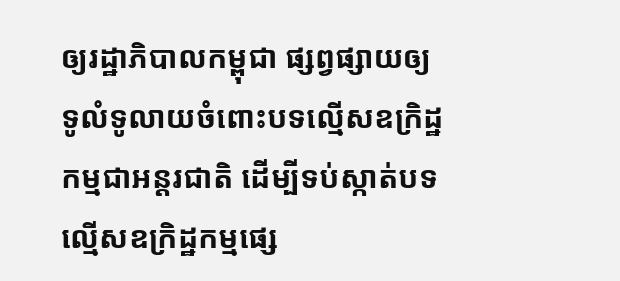ឲ្យរដ្ឋាភិបាលកម្ពុជា ផ្សព្វផ្សាយឲ្យទូលំទូលាយចំពោះបទល្មើសឧក្រិដ្ឋកម្មជាអន្តរជាតិ ដើម្បីទប់ស្កាត់បទល្មើសឧក្រិដ្ឋកម្មផ្សេ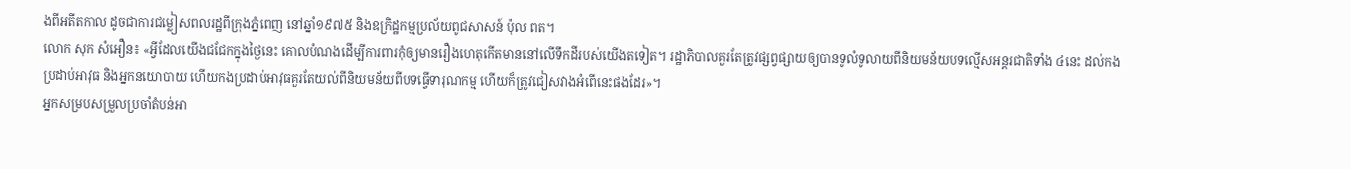ងពីអតីតកាល ដូចជាការជម្លៀសពលរដ្ឋពីក្រុងភ្នំពេញ នៅឆ្នាំ១៩៧៥ និងឧក្រិដ្ឋកម្មប្រល័យពូជសាសន៍ ប៉ុល ពត។
លោក សុក សំអឿន៖ «អ្វីដែលយើងជជែកក្នុងថ្ងៃនេះ គោលបំណងដើម្បីការពារកុំឲ្យមានរឿងហេតុកើតមាននៅលើទឹកដីរបស់យើងតទៀត។ រដ្ឋាភិបាលគួរតែត្រូវផ្សព្វផ្សាយឲ្យបានទូលំទូលាយពីនិយមន័យបទល្មើសអន្តរជាតិទាំង ៤នេះ ដល់កងប្រដាប់អាវុធ និងអ្នកនយោបាយ ហើយកងប្រដាប់អាវុធគួរតែយល់ពីនិយមន័យពីបទធ្វើទារុណកម្ម ហើយក៏ត្រូវជៀសវាងអំពើនេះផងដែរ»។
អ្នកសម្របសម្រួលប្រចាំតំបន់អា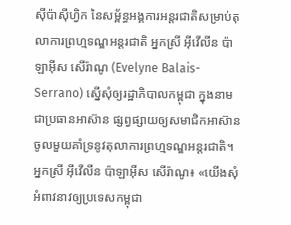ស៊ីប៉ាស៊ីហ្វិក នៃសម្ព័ន្ធអង្គការអន្តរជាតិសម្រាប់តុលាការព្រហ្មទណ្ឌអន្តរជាតិ អ្នកស្រី អ៊ីវើលីន ប៉ាឡាអ៊ីស សើរ៉ាណូ (Evelyne Balais-Serrano) ស្នើសុំឲ្យរដ្ឋាភិបាលកម្ពុជា ក្នុងនាមជាប្រធានអាស៊ាន ផ្សព្វផ្សាយឲ្យសមាជិកអាស៊ាន ចូលមួយគាំទ្រនូវតុលាការព្រហ្មទណ្ឌអន្តរជាតិ។
អ្នកស្រី អ៊ីវើលីន ប៉ាឡាអ៊ីស សើរ៉ាណូ៖ «យើងសុំអំពាវនាវឲ្យប្រទេសកម្ពុជា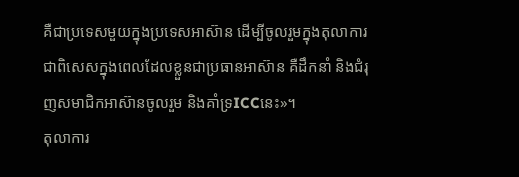គឺជាប្រទេសមួយក្នុងប្រទេសអាស៊ាន ដើម្បីចូលរួមក្នុងតុលាការ ជាពិសេសក្នុងពេលដែលខ្លួនជាប្រធានអាស៊ាន គឺដឹកនាំ និងជំរុញសមាជិកអាស៊ានចូលរួម និងគាំទ្រICCនេះ»។
តុលាការ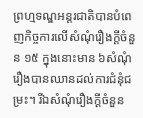ព្រហ្មទណ្ឌអន្តរជាតិបានបំពេញកិច្ចការលើសំណុំរឿងក្ដីចំនួន ១៥ ក្នុងនោះមាន ៦សំណុំរឿងបានឈានដល់ការជំនុំជម្រះ។ រីឯសំណុំរឿងក្ដីចំនួន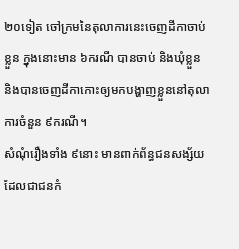២០ទៀត ចៅក្រមនៃតុលាការនេះចេញដីកាចាប់ខ្លួន ក្នុងនោះមាន ៦ករណី បានចាប់ និងឃុំខ្លួន និងបានចេញដីកាកោះឲ្យមកបង្ហាញខ្លួននៅតុលាការចំនួន ៩ករណី។
សំណុំរឿងទាំង ៩នោះ មានពាក់ព័ន្ធជនសង្ស័យដែលជាជនកំ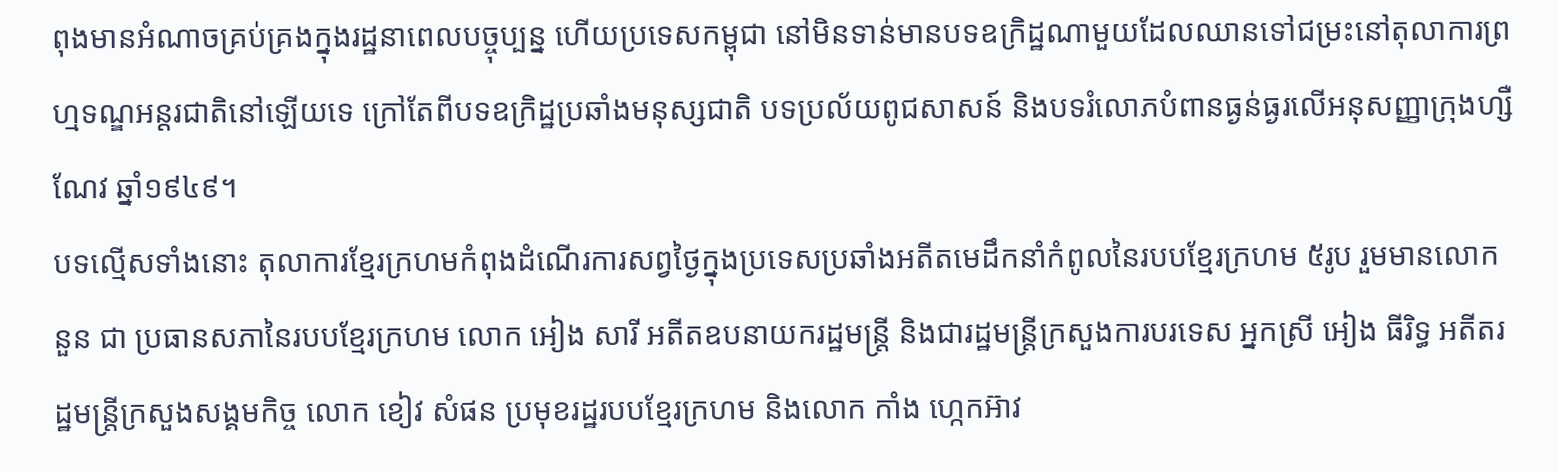ពុងមានអំណាចគ្រប់គ្រងក្នុងរដ្ឋនាពេលបច្ចុប្បន្ន ហើយប្រទេសកម្ពុជា នៅមិនទាន់មានបទឧក្រិដ្ឋណាមួយដែលឈានទៅជម្រះនៅតុលាការព្រហ្មទណ្ឌអន្តរជាតិនៅឡើយទេ ក្រៅតែពីបទឧក្រិដ្ឋប្រឆាំងមនុស្សជាតិ បទប្រល័យពូជសាសន៍ និងបទរំលោភបំពានធ្ងន់ធ្ងរលើអនុសញ្ញាក្រុងហ្សឺណែវ ឆ្នាំ១៩៤៩។
បទល្មើសទាំងនោះ តុលាការខ្មែរក្រហមកំពុងដំណើរការសព្វថ្ងៃក្នុងប្រទេសប្រឆាំងអតីតមេដឹកនាំកំពូលនៃរបបខ្មែរក្រហម ៥រូប រួមមានលោក នួន ជា ប្រធានសភានៃរបបខ្មែរក្រហម លោក អៀង សារី អតីតឧបនាយករដ្ឋមន្ត្រី និងជារដ្ឋមន្ត្រីក្រសួងការបរទេស អ្នកស្រី អៀង ធីរិទ្ធ អតីតរដ្ឋមន្ត្រីក្រសួងសង្គមកិច្ច លោក ខៀវ សំផន ប្រមុខរដ្ឋរបបខ្មែរក្រហម និងលោក កាំង ហ្កេកអ៊ាវ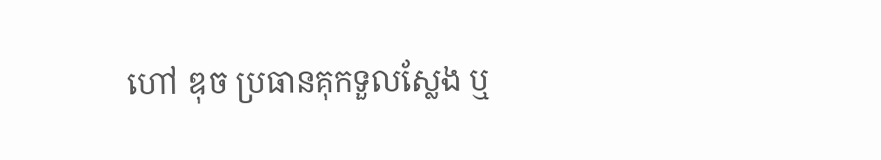ហៅ ឌុច ប្រធានគុកទួលស្លែង ឬ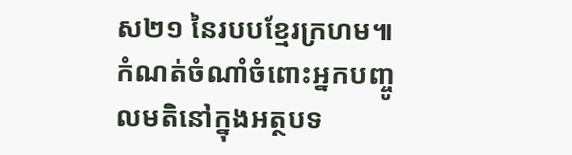ស២១ នៃរបបខ្មែរក្រហម៕
កំណត់ចំណាំចំពោះអ្នកបញ្ចូលមតិនៅក្នុងអត្ថបទ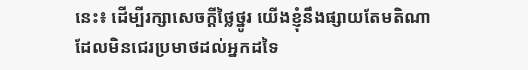នេះ៖ ដើម្បីរក្សាសេចក្ដីថ្លៃថ្នូរ យើងខ្ញុំនឹងផ្សាយតែមតិណា ដែលមិនជេរប្រមាថដល់អ្នកដទៃ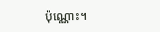ប៉ុណ្ណោះ។